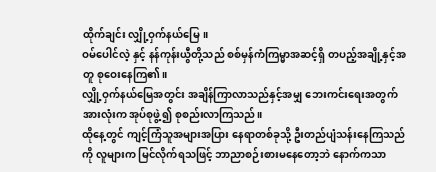ထိုက်ချင်း လျှို့ဝှက်နယ်မြေ။
ဝမ်ပေါင်လဲ့ နှင့် နန်ကုန်းယွီတို့သည် စစ်မှန်ကံကြမ္မာအဆင့်ရှိ တပည့်အချို့နှင့်အတူ စုဝေးနေကြ၏။
လျှို့ဝှက်နယ်မြေအတွင်း အချိန်ကြာလာသည်နှင့်အမျှ ဘေးကင်းရေးအတွက် အားလုံးက အုပ်စုဖွဲ့၍ စုစည်းလာကြသည်။
ထိုနေ့တွင် ကျင့်ကြံသူအများအပြား နေရာတစ်ခုသို့ ဦးတည်ပျံသန်းနေကြသည်ကို လူများက မြင်လိုက်ရသဖြင့် ဘာညာစဉ်းစားမနေတော့ဘဲ နောက်ကသာ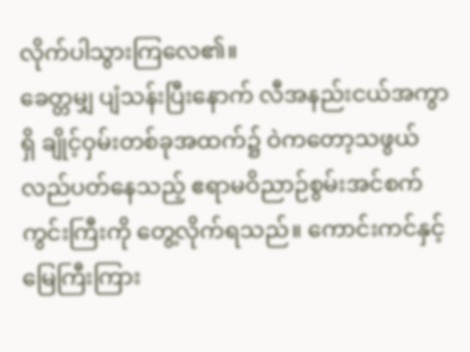လိုက်ပါသွားကြလေ၏။
ခေတ္တမျှ ပျံသန်းပြီးနောက် လီအနည်းငယ်အကွာရှိ ချိုင့်ဝှမ်းတစ်ခုအထက်၌ ဝဲကတော့သဖွယ် လည်ပတ်နေသည့် ဧရာမဝိညာဉ်စွမ်းအင်စက်ကွင်းကြီးကို တွေ့လိုက်ရသည်။ ကောင်းကင်နှင့် မြေကြီးကြား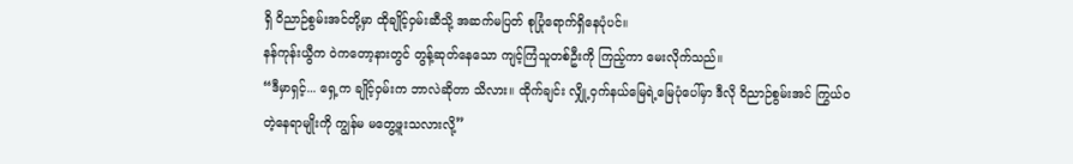ရှိ ဝိညာဉ်စွမ်းအင်တို့မှာ ထိုချိုင့်ဝှမ်းဆီသို့ အဆက်မပြတ် စုပြုံရောက်ရှိနေပုံပင်။
နန်ကုန်းယွီက ဝဲကတော့နားတွင် တွန့်ဆုတ်နေသော ကျင့်ကြံသူတစ်ဦးကို ကြည့်ကာ မေးလိုက်သည်။
“ဒီမှာရှင့်... ရှေ့က ချိုင့်ဝှမ်းက ဘာလဲဆိုတာ သိလား။ ထိုက်ချင်း လျှို့ဝှက်နယ်မြေရဲ့မြေပုံပေါ်မှာ ဒီလို ဝိညာဉ်စွမ်းအင် ကြွယ်ဝတဲ့နေရာမျိုးကို ကျွန်မ မတွေ့ဖူးသလားလို့”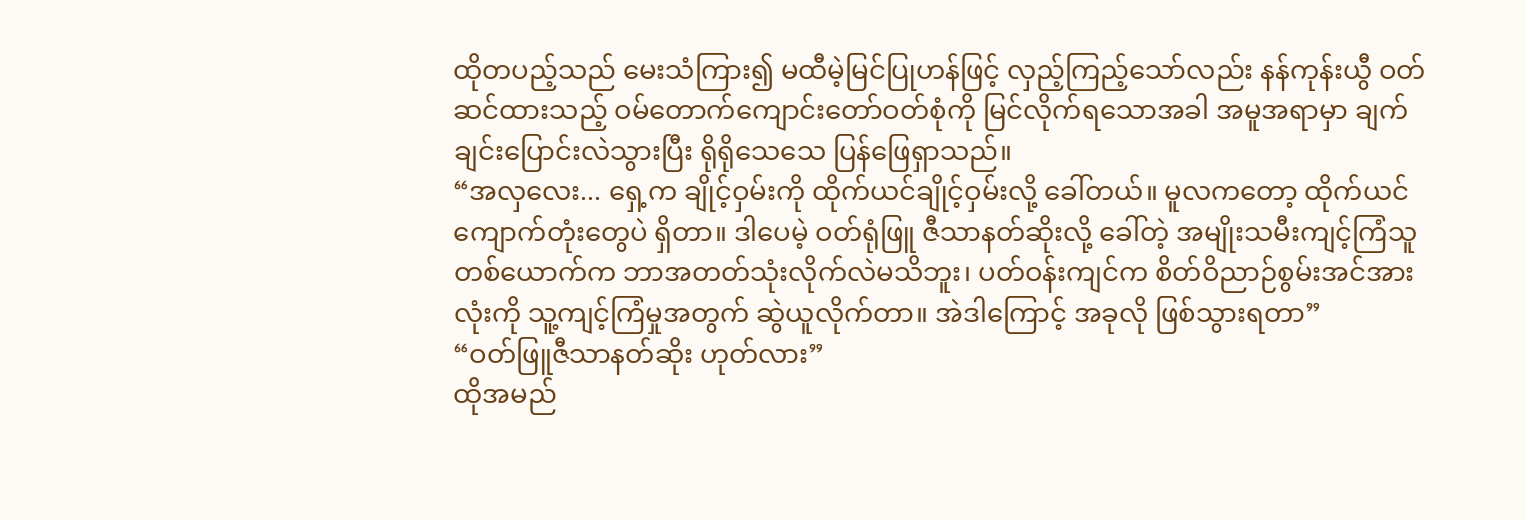ထိုတပည့်သည် မေးသံကြား၍ မထီမဲ့မြင်ပြုဟန်ဖြင့် လှည့်ကြည့်သော်လည်း နန်ကုန်းယွီ ဝတ်ဆင်ထားသည့် ဝမ်တောက်ကျောင်းတော်ဝတ်စုံကို မြင်လိုက်ရသောအခါ အမူအရာမှာ ချက်ချင်းပြောင်းလဲသွားပြီး ရိုရိုသေသေ ပြန်ဖြေရှာသည်။
“အလှလေး... ရှေ့က ချိုင့်ဝှမ်းကို ထိုက်ယင်ချိုင့်ဝှမ်းလို့ ခေါ်တယ်။ မူလကတော့ ထိုက်ယင်ကျောက်တုံးတွေပဲ ရှိတာ။ ဒါပေမဲ့ ဝတ်ရုံဖြူ ဇီသာနတ်ဆိုးလို့ ခေါ်တဲ့ အမျိုးသမီးကျင့်ကြံသူတစ်ယောက်က ဘာအတတ်သုံးလိုက်လဲမသိဘူး၊ ပတ်ဝန်းကျင်က စိတ်ဝိညာဉ်စွမ်းအင်အားလုံးကို သူ့ကျင့်ကြံမှုအတွက် ဆွဲယူလိုက်တာ။ အဲဒါကြောင့် အခုလို ဖြစ်သွားရတာ”
“ဝတ်ဖြူဇီသာနတ်ဆိုး ဟုတ်လား”
ထိုအမည်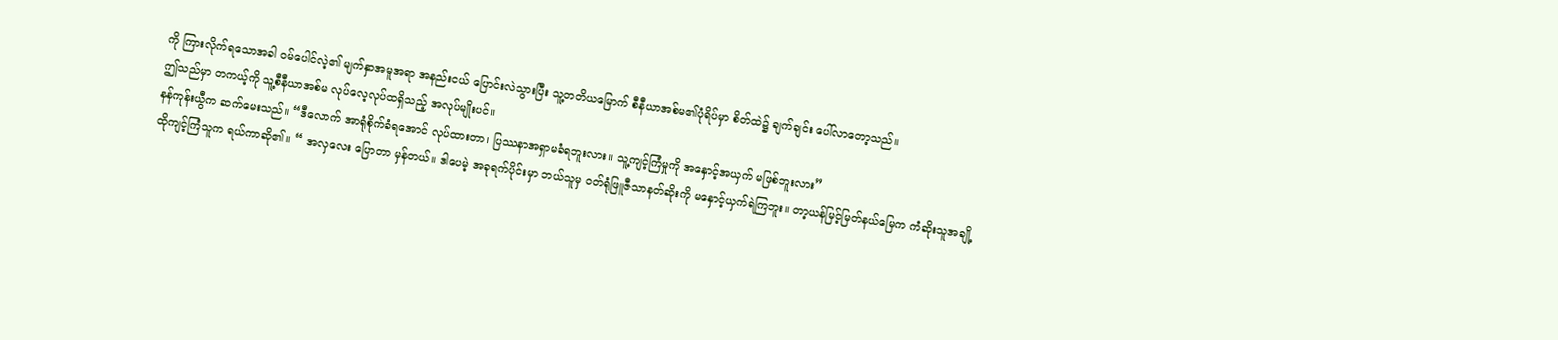ကို ကြားလိုက်ရသောအခါ ဝမ်ပေါင်လဲ့၏ မျက်နှာအမူအရာ အနည်းငယ် ပြောင်းလဲသွားပြီး သူ့တတိယမြောက် စီနီယာအစ်မ၏ပုံရိပ်မှာ စိတ်ထဲ၌ ချက်ချင်း ပေါ်လာတော့သည်။
ဤသည်မှာ တကယ့်ကို သူ့စီနီယာအစ်မ လုပ်လေ့လုပ်ထရှိသည့် အလုပ်မျိုးပင်။
နန်ကုန်းယွီက ဆက်မေးသည်။ “ဒီလောက် အာရုံစိုက်ခံရအောင် လုပ်ထားတာ၊ ပြဿနာအရှာမခံရဘူးလား။ သူ့ကျင့်ကြံမှုကို အနှောင့်အယှက် မဖြစ်ဘူးလား”
ထိုကျင့်ကြံသူက ရယ်ကာဆို၏။ “ အလှလေး ပြောတာ မှန်တယ်။ ဒါပေမဲ့ အခုရက်ပိုင်းမှာ ဘယ်သူမှ ဝတ်ရုံဖြူဇီသာနတ်ဆိုးကို မနှောင့်ယှက်ရဲကြဘူး။ တာ့ယန်မြင့်မြတ်နယ်မြေက ကံဆိုးသူအချို့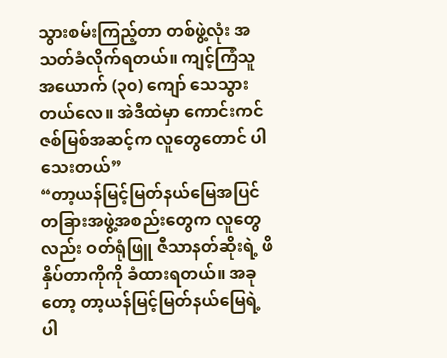သွားစမ်းကြည့်တာ တစ်ဖွဲ့လုံး အသတ်ခံလိုက်ရတယ်။ ကျင့်ကြံသူ အယောက် (၃၀) ကျော် သေသွားတယ်လေ။ အဲဒီထဲမှာ ကောင်းကင်ဇစ်မြစ်အဆင့်က လူတွေတောင် ပါသေးတယ်”
“တာ့ယန်မြင့်မြတ်နယ်မြေအပြင် တခြားအဖွဲ့အစည်းတွေက လူတွေလည်း ဝတ်ရုံဖြူ ဇီသာနတ်ဆိုးရဲ့ ဖိနှိပ်တာကိုကို ခံထားရတယ်။ အခုတော့ တာ့ယန်မြင့်မြတ်နယ်မြေရဲ့ ပါ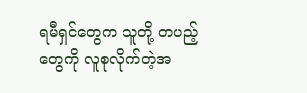ရမီရှင်တွေက သူတို့ တပည့်တွေကို လူစုလိုက်တဲ့အ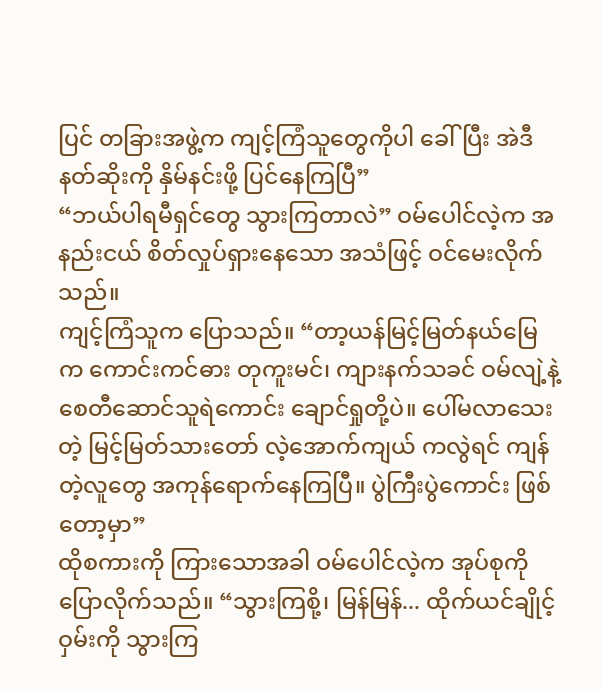ပြင် တခြားအဖွဲ့က ကျင့်ကြံသူတွေကိုပါ ခေါ်ပြီး အဲဒီနတ်ဆိုးကို နှိမ်နင်းဖို့ ပြင်နေကြပြီ”
“ဘယ်ပါရမီရှင်တွေ သွားကြတာလဲ” ဝမ်ပေါင်လဲ့က အနည်းငယ် စိတ်လှုပ်ရှားနေသော အသံဖြင့် ဝင်မေးလိုက်သည်။
ကျင့်ကြံသူက ပြောသည်။ “တာ့ယန်မြင့်မြတ်နယ်မြေက ကောင်းကင်ဓား တုကူးမင်၊ ကျားနက်သခင် ဝမ်လျဲ့နဲ့ စေတီဆောင်သူရဲကောင်း ချောင်ရှုတို့ပဲ။ ပေါ်မလာသေးတဲ့ မြင့်မြတ်သားတော် လဲ့အောက်ကျယ် ကလွဲရင် ကျန်တဲ့လူတွေ အကုန်ရောက်နေကြပြီ။ ပွဲကြီးပွဲကောင်း ဖြစ်တော့မှာ”
ထိုစကားကို ကြားသောအခါ ဝမ်ပေါင်လဲ့က အုပ်စုကို ပြောလိုက်သည်။ “သွားကြစို့၊ မြန်မြန်... ထိုက်ယင်ချိုင့်ဝှမ်းကို သွားကြ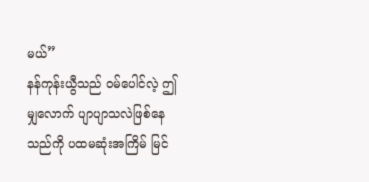မယ်”
နန်ကုန်းယွီသည် ဝမ်ပေါင်လဲ့ ဤမျှလောက် ပျာပျာသလဲဖြစ်နေသည်ကို ပထမဆုံးအကြိမ် မြင်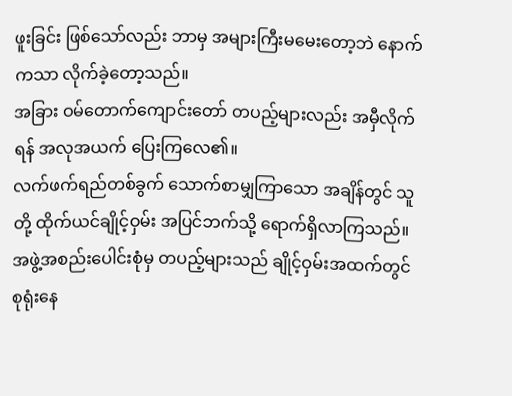ဖူးခြင်း ဖြစ်သော်လည်း ဘာမှ အများကြီးမမေးတော့ဘဲ နောက်ကသာ လိုက်ခဲ့တော့သည်။
အခြား ဝမ်တောက်ကျောင်းတော် တပည့်များလည်း အမှီလိုက်ရန် အလုအယက် ပြေးကြလေ၏။
လက်ဖက်ရည်တစ်ခွက် သောက်စာမျှကြာသော အချိန်တွင် သူတို့ ထိုက်ယင်ချိုင့်ဝှမ်း အပြင်ဘက်သို့ ရောက်ရှိလာကြသည်။ အဖွဲ့အစည်းပေါင်းစုံမှ တပည့်များသည် ချိုင့်ဝှမ်းအထက်တွင် စုရုံးနေ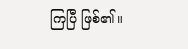ကြပြီ ဖြစ်၏။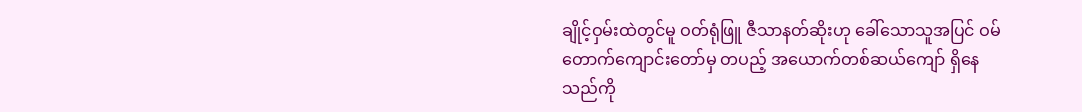ချိုင့်ဝှမ်းထဲတွင်မူ ဝတ်ရုံဖြူ ဇီသာနတ်ဆိုးဟု ခေါ်သောသူအပြင် ဝမ်တောက်ကျောင်းတော်မှ တပည့် အယောက်တစ်ဆယ်ကျော် ရှိနေသည်ကို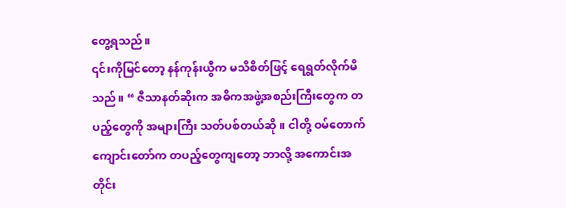တွေ့ရသည်။
၎င်းကိုမြင်တော့ နန်ကုန်းယွီက မသိစိတ်ဖြင့် ရေရွတ်လိုက်မိသည်။ “ ဇီသာနတ်ဆိုးက အဓိကအဖွဲ့အစည်းကြီးတွေက တပည့်တွေကို အများကြီး သတ်ပစ်တယ်ဆို။ ငါတို့ ဝမ်တောက်ကျောင်းတော်က တပည့်တွေကျတော့ ဘာလို့ အကောင်းအတိုင်း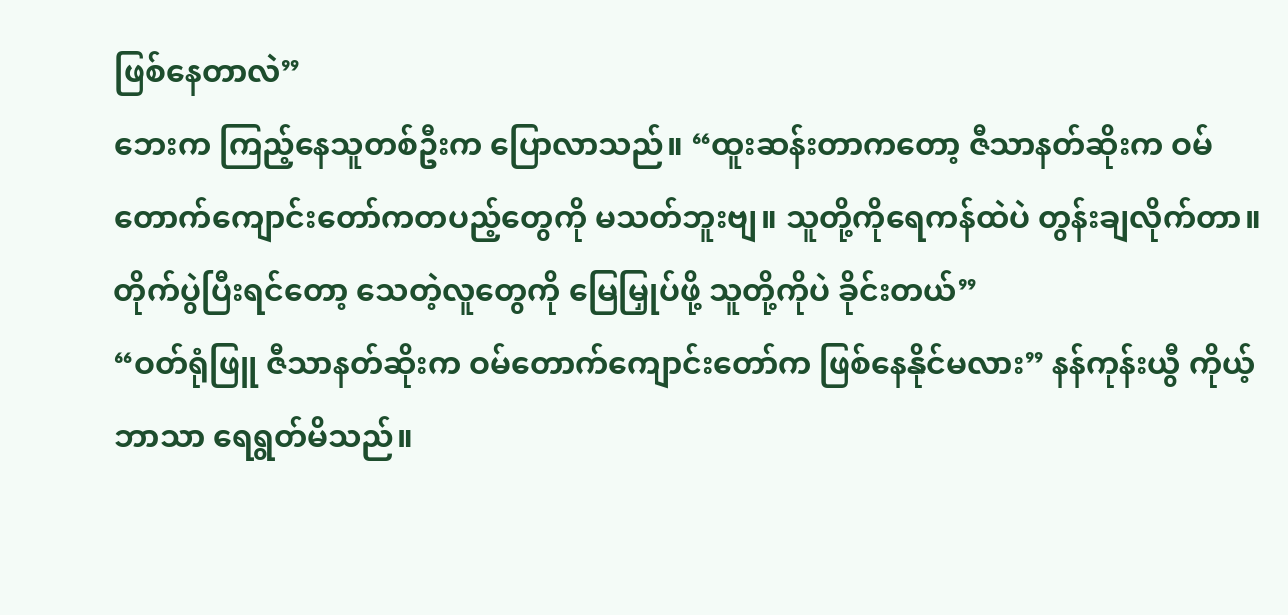ဖြစ်နေတာလဲ”
ဘေးက ကြည့်နေသူတစ်ဦးက ပြောလာသည်။ “ထူးဆန်းတာကတော့ ဇီသာနတ်ဆိုးက ဝမ်တောက်ကျောင်းတော်ကတပည့်တွေကို မသတ်ဘူးဗျ။ သူတို့ကိုရေကန်ထဲပဲ တွန်းချလိုက်တာ။ တိုက်ပွဲပြီးရင်တော့ သေတဲ့လူတွေကို မြေမြှုပ်ဖို့ သူတို့ကိုပဲ ခိုင်းတယ်”
“ဝတ်ရုံဖြူ ဇီသာနတ်ဆိုးက ဝမ်တောက်ကျောင်းတော်က ဖြစ်နေနိုင်မလား” နန်ကုန်းယွီ ကိုယ့်ဘာသာ ရေရွတ်မိသည်။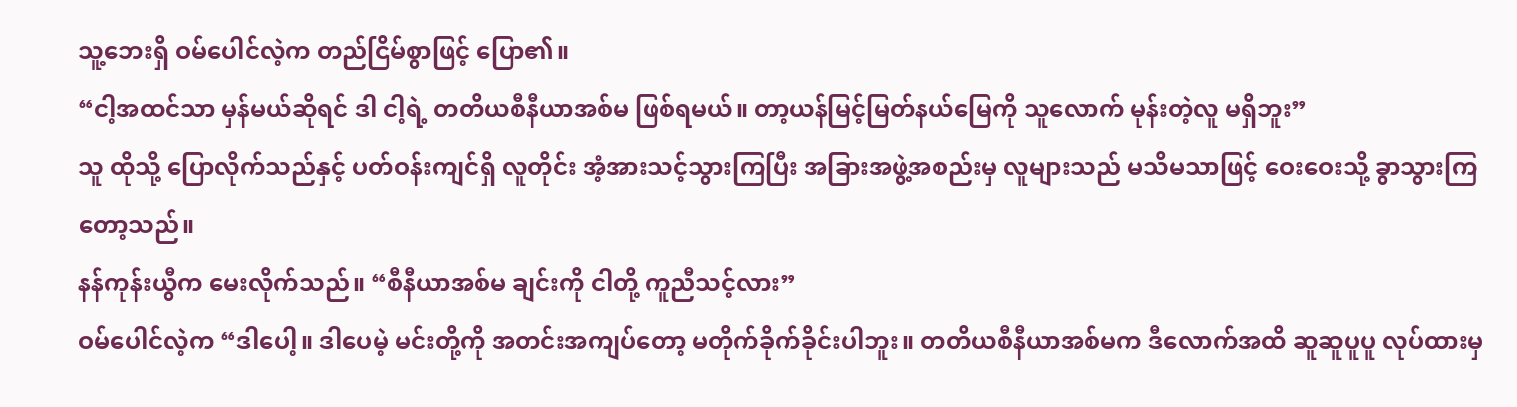သူ့ဘေးရှိ ဝမ်ပေါင်လဲ့က တည်ငြိမ်စွာဖြင့် ပြော၏။
“ငါ့အထင်သာ မှန်မယ်ဆိုရင် ဒါ ငါ့ရဲ့ တတိယစီနီယာအစ်မ ဖြစ်ရမယ်။ တာ့ယန်မြင့်မြတ်နယ်မြေကို သူလောက် မုန်းတဲ့လူ မရှိဘူး”
သူ ထိုသို့ ပြောလိုက်သည်နှင့် ပတ်ဝန်းကျင်ရှိ လူတိုင်း အံ့အားသင့်သွားကြပြီး အခြားအဖွဲ့အစည်းမှ လူများသည် မသိမသာဖြင့် ဝေးဝေးသို့ ခွာသွားကြတော့သည်။
နန်ကုန်းယွီက မေးလိုက်သည်။ “စီနီယာအစ်မ ချင်းကို ငါတို့ ကူညီသင့်လား”
ဝမ်ပေါင်လဲ့က “ဒါပေါ့။ ဒါပေမဲ့ မင်းတို့ကို အတင်းအကျပ်တော့ မတိုက်ခိုက်ခိုင်းပါဘူး။ တတိယစီနီယာအစ်မက ဒီလောက်အထိ ဆူဆူပူပူ လုပ်ထားမှ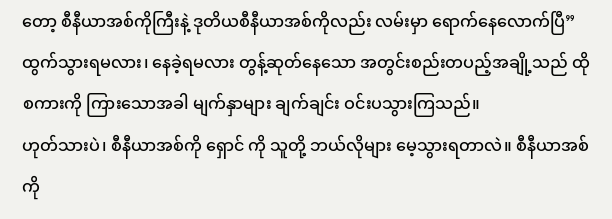တော့ စီနီယာအစ်ကိုကြီးနဲ့ ဒုတိယစီနီယာအစ်ကိုလည်း လမ်းမှာ ရောက်နေလောက်ပြီ”
ထွက်သွားရမလား၊ နေခဲ့ရမလား တွန့်ဆုတ်နေသော အတွင်းစည်းတပည့်အချို့သည် ထိုစကားကို ကြားသောအခါ မျက်နှာများ ချက်ချင်း ဝင်းပသွားကြသည်။
ဟုတ်သားပဲ၊ စီနီယာအစ်ကို ရှောင် ကို သူတို့ ဘယ်လိုများ မေ့သွားရတာလဲ။ စီနီယာအစ်ကို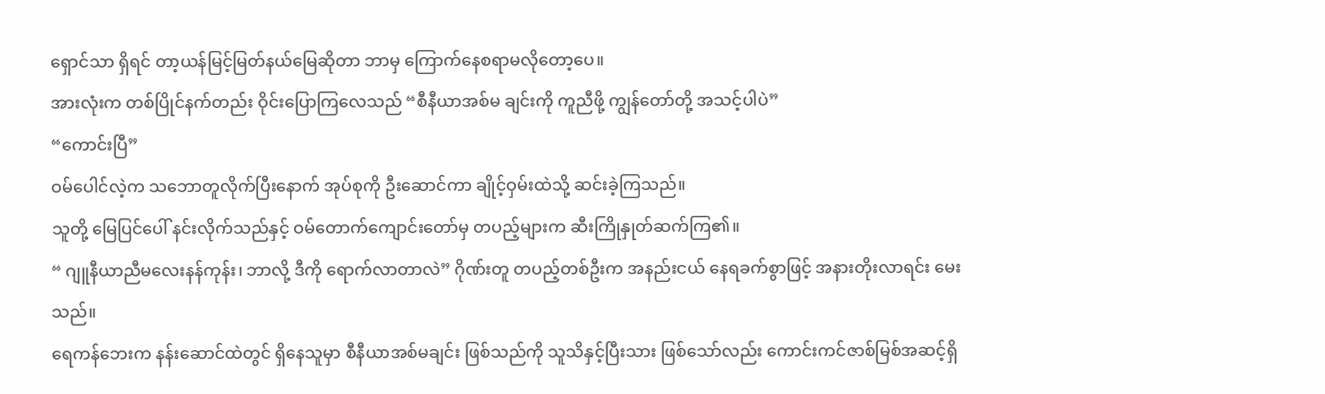ရှောင်သာ ရှိရင် တာ့ယန်မြင့်မြတ်နယ်မြေဆိုတာ ဘာမှ ကြောက်နေစရာမလိုတော့ပေ။
အားလုံးက တစ်ပြိုင်နက်တည်း ဝိုင်းပြောကြလေသည် “စီနီယာအစ်မ ချင်းကို ကူညီဖို့ ကျွန်တော်တို့ အသင့်ပါပဲ”
“ကောင်းပြီ”
ဝမ်ပေါင်လဲ့က သဘောတူလိုက်ပြီးနောက် အုပ်စုကို ဦးဆောင်ကာ ချိုင့်ဝှမ်းထဲသို့ ဆင်းခဲ့ကြသည်။
သူတို့ မြေပြင်ပေါ် နင်းလိုက်သည်နှင့် ဝမ်တောက်ကျောင်းတော်မှ တပည့်များက ဆီးကြိုနှုတ်ဆက်ကြ၏။
“ ဂျူနီယာညီမလေးနန်ကုန်း၊ ဘာလို့ ဒီကို ရောက်လာတာလဲ” ဂိုဏ်းတူ တပည့်တစ်ဦးက အနည်းငယ် နေရခက်စွာဖြင့် အနားတိုးလာရင်း မေးသည်။
ရေကန်ဘေးက နန်းဆောင်ထဲတွင် ရှိနေသူမှာ စီနီယာအစ်မချင်း ဖြစ်သည်ကို သူသိနှင့်ပြီးသား ဖြစ်သော်လည်း ကောင်းကင်ဇာစ်မြစ်အဆင့်ရှိ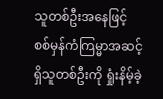သူတစ်ဦးအနေဖြင့် စစ်မှန်ကံကြမ္မာအဆင့်ရှိသူတစ်ဦးကို ရှုံးနိမ့်ခဲ့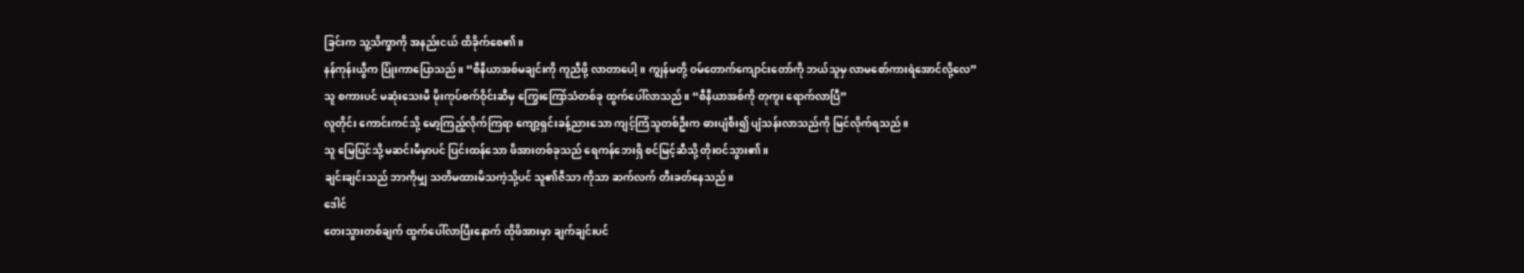ခြင်းက သူ့သိက္ခာကို အနည်းငယ် ထိခိုက်စေ၏။
နန်ကုန်းယွီက ပြုံးကာပြောသည်။ “စီနီယာအစ်မချင်းကို ကူညီဖို့ လာတာပေါ့။ ကျွန်မတို့ ဝမ်တောက်ကျောင်းတော်ကို ဘယ်သူမှ လာမစော်ကားရဲအောင်လို့လေ”
သူ စကားပင် မဆုံးသေးမီ မိုးကုပ်စက်ဝိုင်းဆီမှ ကြွေးကြော်သံတစ်ခု ထွက်ပေါ်လာသည်။ “စီနီယာအစ်ကို တုကူး ရောက်လာပြီ”
လူတိုင်း ကောင်းကင်သို့ မော့ကြည့်လိုက်ကြရာ ကျော့ရှင်းခန့်ညားသော ကျင့်ကြံသူတစ်ဦးက ဓားပျံစီး၍ ပျံသန်းလာသည်ကို မြင်လိုက်ရသည်။
သူ မြေပြင်သို့ မဆင်းမီမှာပင် ပြင်းထန်သော ဖိအားတစ်ခုသည် ရေကန်ဘေးရှိ စင်မြင့်ဆီသို့ တိုးဝင်သွား၏။
ချင်းချင်းသည် ဘာကိုမျှ သတိမထားမိသကဲ့သို့ပင် သူ၏ဇီသာ ကိုသာ ဆက်လက် တီးခတ်နေသည်။
ဒေါင်
တေးသွားတစ်ချက် ထွက်ပေါ်လာပြီးနောက် ထိုဖိအားမှာ ချက်ချင်းပင်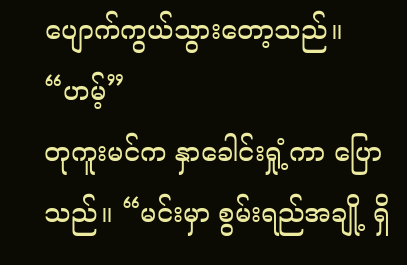ပျောက်ကွယ်သွားတော့သည်။
“ဟမ့်”
တုကူးမင်က နှာခေါင်းရှုံ့ကာ ပြောသည်။ “မင်းမှာ စွမ်းရည်အချို့ ရှိ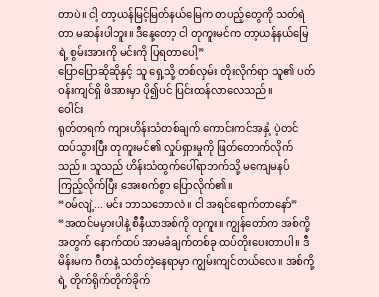တာပဲ။ ငါ့ တာ့ယန်မြင့်မြတ်နယ်မြေက တပည့်တွေကို သတ်ရဲတာ မဆန်းပါဘူး။ ဒီနေ့တော့ ငါ တုကူးမင်က တာ့ယန်နယ်မြေရဲ့ စွမ်းအားကို မင်းကို ပြရတာပေါ့”
ပြောပြောဆိုဆိုနှင့် သူ ရှေ့သို့ တစ်လှမ်း တိုးလိုက်ရာ သူ၏ ပတ်ဝန်းကျင်ရှိ ဖိအားမှာ ပို၍ပင် ပြင်းထန်လာလေသည်။
ဝေါင်း
ရုတ်တရက် ကျားဟိန်းသံတစ်ချက် ကောင်းကင်အနှံ့ ပဲ့တင်ထပ်သွားပြီး တုကူးမင်၏ လှုပ်ရှားမှုကို ဖြတ်တောက်လိုက်သည်။ သူသည် ဟိန်းသံထွက်ပေါ်ရာဘက်သို့ မကျေမနပ် ကြည့်လိုက်ပြီး အေးစက်စွာ ပြောလိုက်၏။
“ဝမ်လျဲ့... မင်း ဘာသဘောလဲ။ ငါ အရင်ရောက်တာနော်”
“အထင်မမှားပါနဲ့ စီနီယာအစ်ကို တုကူး။ ကျွန်တော်က အစ်ကို့အတွက် နောက်ထပ် အာမခံချက်တစ်ခု ထပ်တိုးပေးတာပါ။ ဒီမိန်းမက ဂီတနဲ့ သတ်တဲ့နေရာမှာ ကျွမ်းကျင်တယ်လေ။ အစ်ကို့ရဲ့ တိုက်ရိုက်တိုက်ခိုက်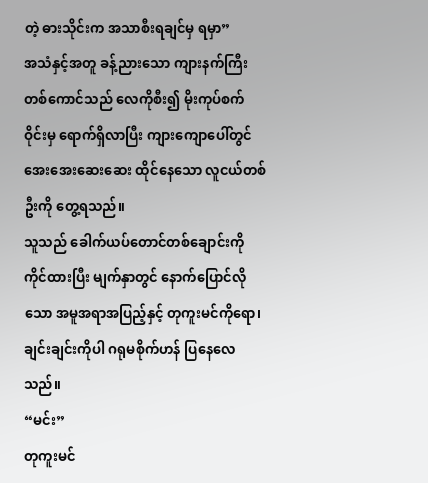တဲ့ ဓားသိုင်းက အသာစီးရချင်မှ ရမှာ”
အသံနှင့်အတူ ခန့်ညားသော ကျားနက်ကြီးတစ်ကောင်သည် လေကိုစီး၍ မိုးကုပ်စက်ဝိုင်းမှ ရောက်ရှိလာပြီး ကျားကျောပေါ်တွင် အေးအေးဆေးဆေး ထိုင်နေသော လူငယ်တစ်ဦးကို တွေ့ရသည်။
သူသည် ခေါက်ယပ်တောင်တစ်ချောင်းကို ကိုင်ထားပြီး မျက်နှာတွင် နောက်ပြောင်လိုသော အမူအရာအပြည့်နှင့် တုကူးမင်ကိုရော၊ ချင်းချင်းကိုပါ ဂရုမစိုက်ဟန် ပြနေလေသည်။
“မင်း”
တုကူးမင်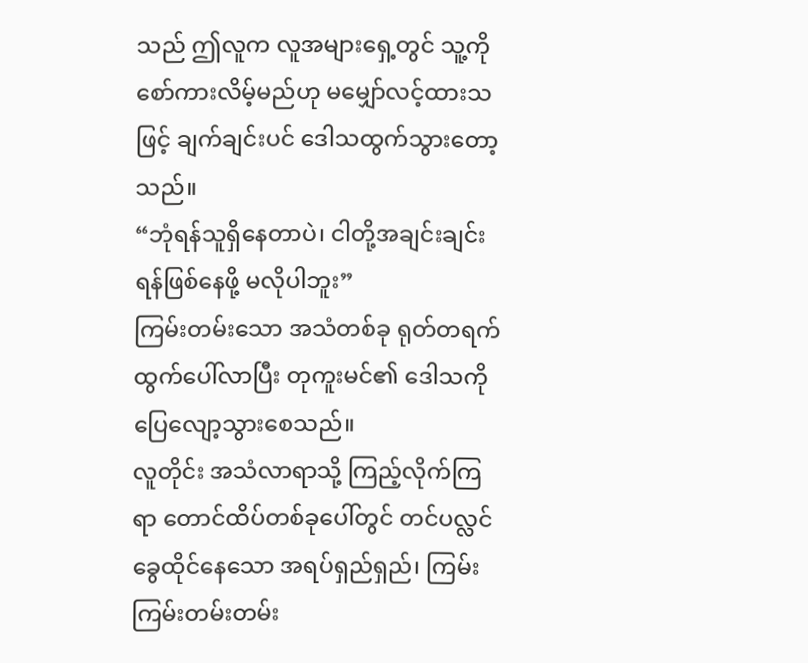သည် ဤလူက လူအများရှေ့တွင် သူ့ကို စော်ကားလိမ့်မည်ဟု မမျှော်လင့်ထားသဖြင့် ချက်ချင်းပင် ဒေါသထွက်သွားတော့သည်။
“ဘုံရန်သူရှိနေတာပဲ၊ ငါတို့အချင်းချင်း ရန်ဖြစ်နေဖို့ မလိုပါဘူး”
ကြမ်းတမ်းသော အသံတစ်ခု ရုတ်တရက် ထွက်ပေါ်လာပြီး တုကူးမင်၏ ဒေါသကို ပြေလျော့သွားစေသည်။
လူတိုင်း အသံလာရာသို့ ကြည့်လိုက်ကြရာ တောင်ထိပ်တစ်ခုပေါ်တွင် တင်ပလ္လင်ခွေထိုင်နေသော အရပ်ရှည်ရှည်၊ ကြမ်းကြမ်းတမ်းတမ်း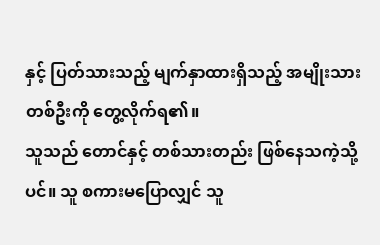နှင့် ပြတ်သားသည့် မျက်နှာထားရှိသည့် အမျိုးသားတစ်ဦးကို တွေ့လိုက်ရ၏။
သူသည် တောင်နှင့် တစ်သားတည်း ဖြစ်နေသကဲ့သို့ပင်။ သူ စကားမပြောလျှင် သူ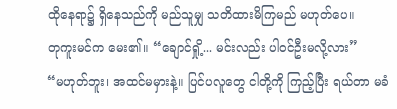ထိုနေရာ၌ ရှိနေသည်ကို မည်သူမျှ သတိထားမိကြမည် မဟုတ်ပေ။
တုကူးမင်က မေး၏။ “ချောင်ရှို့... မင်းလည်း ပါဝင်ဦးမလို့လား”
“မဟုတ်ဘူး၊ အထင်မမှားနဲ့။ ပြင်ပလူတွေ ငါတို့ကို ကြည့်ပြီး ရယ်တာ မခံ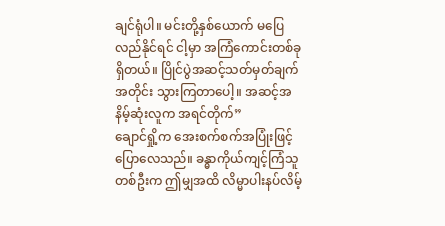ချင်ရုံပါ။ မင်းတို့နှစ်ယောက် မပြေလည်နိုင်ရင် ငါ့မှာ အကြံကောင်းတစ်ခု ရှိတယ်။ ပြိုင်ပွဲအဆင့်သတ်မှတ်ချက်အတိုင်း သွားကြတာပေါ့။ အဆင့်အနိမ့်ဆုံးလူက အရင်တိုက်”
ချောင်ရှို့က အေးစက်စက်အပြုံးဖြင့် ပြောလေသည်။ ခန္ဓာကိုယ်ကျင့်ကြံသူတစ်ဦးက ဤမျှအထိ လိမ္မာပါးနပ်လိမ့်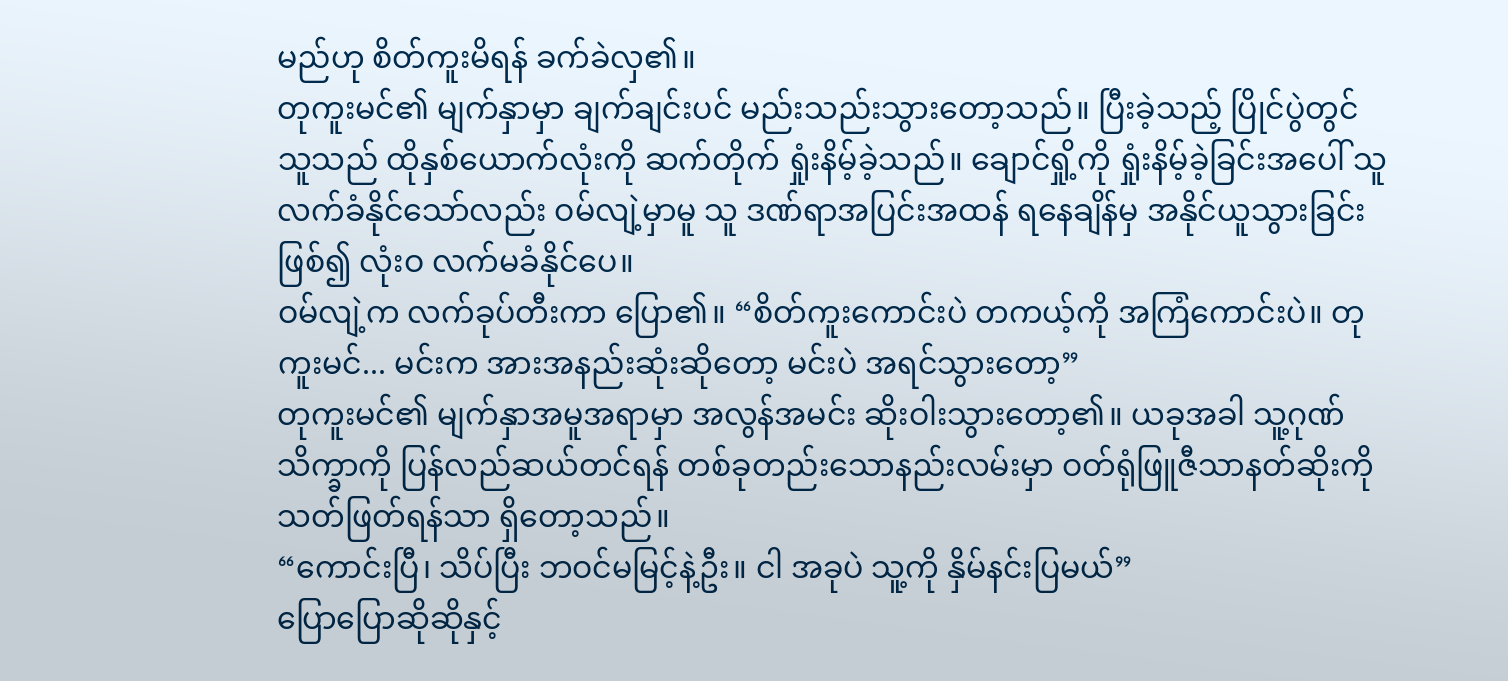မည်ဟု စိတ်ကူးမိရန် ခက်ခဲလှ၏။
တုကူးမင်၏ မျက်နှာမှာ ချက်ချင်းပင် မည်းသည်းသွားတော့သည်။ ပြီးခဲ့သည့် ပြိုင်ပွဲတွင် သူသည် ထိုနှစ်ယောက်လုံးကို ဆက်တိုက် ရှုံးနိမ့်ခဲ့သည်။ ချောင်ရှို့ကို ရှုံးနိမ့်ခဲ့ခြင်းအပေါ် သူ လက်ခံနိုင်သော်လည်း ဝမ်လျဲ့မှာမူ သူ ဒဏ်ရာအပြင်းအထန် ရနေချိန်မှ အနိုင်ယူသွားခြင်းဖြစ်၍ လုံးဝ လက်မခံနိုင်ပေ။
ဝမ်လျဲ့က လက်ခုပ်တီးကာ ပြော၏။ “စိတ်ကူးကောင်းပဲ တကယ့်ကို အကြံကောင်းပဲ။ တုကူးမင်... မင်းက အားအနည်းဆုံးဆိုတော့ မင်းပဲ အရင်သွားတော့”
တုကူးမင်၏ မျက်နှာအမူအရာမှာ အလွန်အမင်း ဆိုးဝါးသွားတော့၏။ ယခုအခါ သူ့ဂုဏ်သိက္ခာကို ပြန်လည်ဆယ်တင်ရန် တစ်ခုတည်းသောနည်းလမ်းမှာ ဝတ်ရုံဖြူဇီသာနတ်ဆိုးကို သတ်ဖြတ်ရန်သာ ရှိတော့သည်။
“ကောင်းပြီ၊ သိပ်ပြီး ဘဝင်မမြင့်နဲ့ဦး။ ငါ အခုပဲ သူ့ကို နှိမ်နင်းပြမယ်”
ပြောပြောဆိုဆိုနှင့်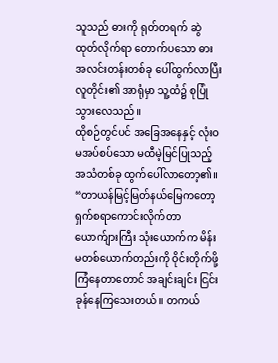သူသည် ဓားကို ရုတ်တရက် ဆွဲထုတ်လိုက်ရာ တောက်ပသော ဓားအလင်းတန်းတစ်ခု ပေါ်ထွက်လာပြီး လူတိုင်း၏ အာရုံမှာ သူ့ထံ၌ စုပြုံသွားလေသည်။
ထိုစဉ်တွင်ပင် အခြေအနေနှင့် လုံးဝ မအပ်စပ်သော မထီမဲ့မြင်ပြုသည့် အသံတစ်ခု ထွက်ပေါ်လာတော့၏။
“တာယန်မြင့်မြတ်နယ်မြေကတော့ ရှက်စရာကောင်းလိုက်တာ ယောက်ျားကြီး သုံးယောက်က မိန်းမတစ်ယောက်တည်းကို ဝိုင်းတိုက်ဖို့ ကြံနေတာတောင် အချင်းချင်း ငြင်းခုန်နေကြသေးတယ်။ တကယ်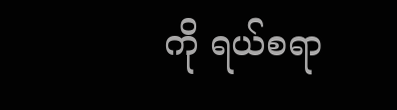ကို ရယ်စရာ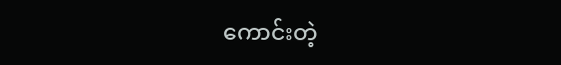ကောင်းတဲ့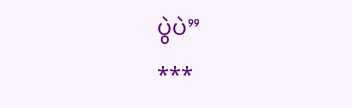ပွဲပဲ”
***